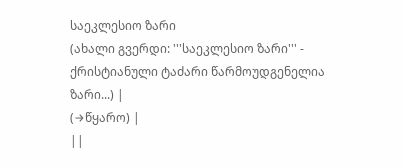საეკლესიო ზარი
(ახალი გვერდი: '''საეკლესიო ზარი''' - ქრისტიანული ტაძარი წარმოუდგენელია ზარი...) |
(→წყარო) |
||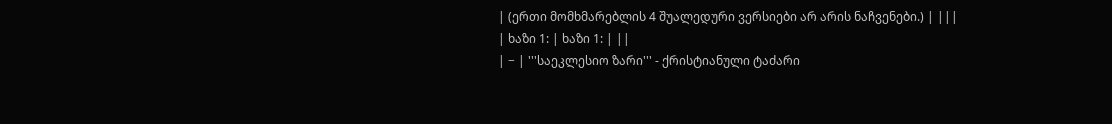| (ერთი მომხმარებლის 4 შუალედური ვერსიები არ არის ნაჩვენები.) | |||
| ხაზი 1: | ხაზი 1: | ||
| − | '''საეკლესიო ზარი''' - ქრისტიანული ტაძარი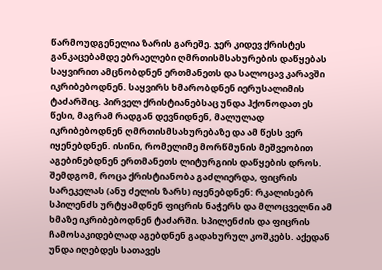წარმოუდგენელია ზარის გარეშე. ჯერ კიდევ ქრისტეს განკაცებამდე ებრაელები ღმრთისმსახურების დაწყებას საყვირით ამცნობდნენ ერთმანეთს და სალოცავ კარავში იკრიბებოდნენ. საყვირს ხმარობდნენ იერუსალიმის ტაძარშიც. პირველ ქრისტიანებსაც უნდა ჰქონოდათ ეს წესი, მაგრამ რადგან დევნიდნენ, მალულად იკრიბებოდნენ ღმრთისმსახურებაზე და ამ წესს ვერ იყენებდნენ. ისინი, რომელიმე მორწმუნის მეშვეობით აგებინებდნენ ერთმანეთს ლიტურგიის დაწყების დროს. შემდგომ, როცა ქრისტიანობა გაძლიერდა, ფიცრის სარეკელას (ანუ ძელის ზარს) იყენებდნენ: რკალისებრ სპილენძს ურტყამდნენ ფიცრის ნაჭერს და მლოცველნი ამ ხმაზე იკრიბებოდნენ ტაძარში. სპილენძის და ფიცრის ჩამოსაკიდებლად აგებდნენ გადახურულ კოშკებს. აქედან უნდა იღებდეს სათავეს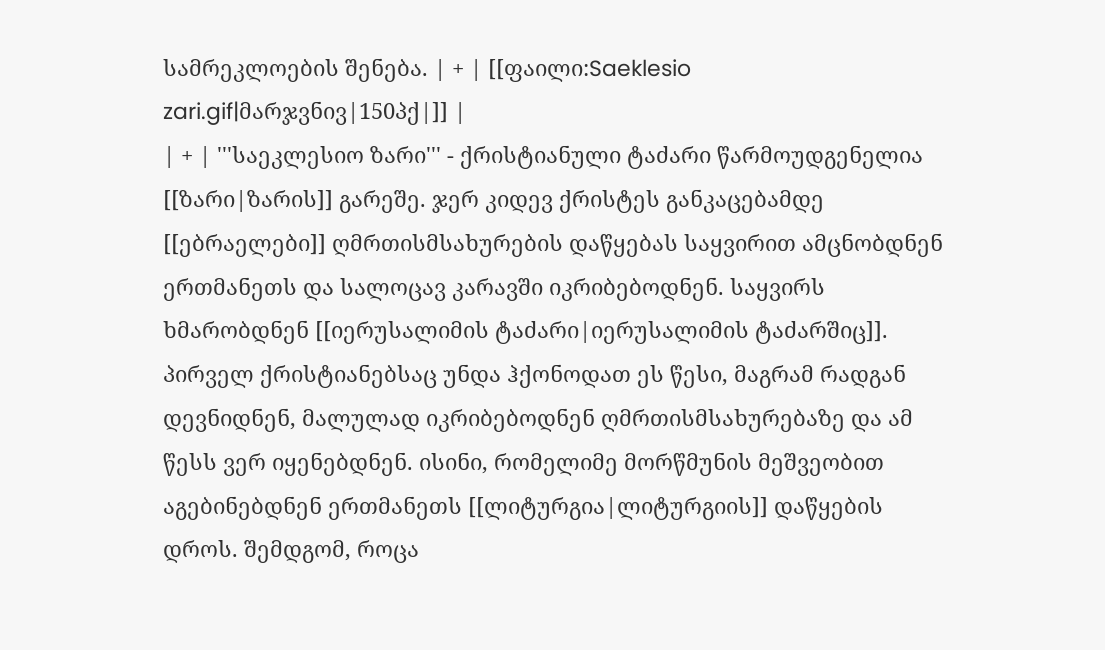სამრეკლოების შენება. | + | [[ფაილი:Saeklesio zari.gif|მარჯვნივ|150პქ|]] |
| + | '''საეკლესიო ზარი''' - ქრისტიანული ტაძარი წარმოუდგენელია [[ზარი|ზარის]] გარეშე. ჯერ კიდევ ქრისტეს განკაცებამდე [[ებრაელები]] ღმრთისმსახურების დაწყებას საყვირით ამცნობდნენ ერთმანეთს და სალოცავ კარავში იკრიბებოდნენ. საყვირს ხმარობდნენ [[იერუსალიმის ტაძარი|იერუსალიმის ტაძარშიც]]. პირველ ქრისტიანებსაც უნდა ჰქონოდათ ეს წესი, მაგრამ რადგან დევნიდნენ, მალულად იკრიბებოდნენ ღმრთისმსახურებაზე და ამ წესს ვერ იყენებდნენ. ისინი, რომელიმე მორწმუნის მეშვეობით აგებინებდნენ ერთმანეთს [[ლიტურგია|ლიტურგიის]] დაწყების დროს. შემდგომ, როცა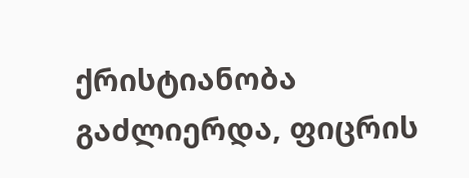ქრისტიანობა გაძლიერდა, ფიცრის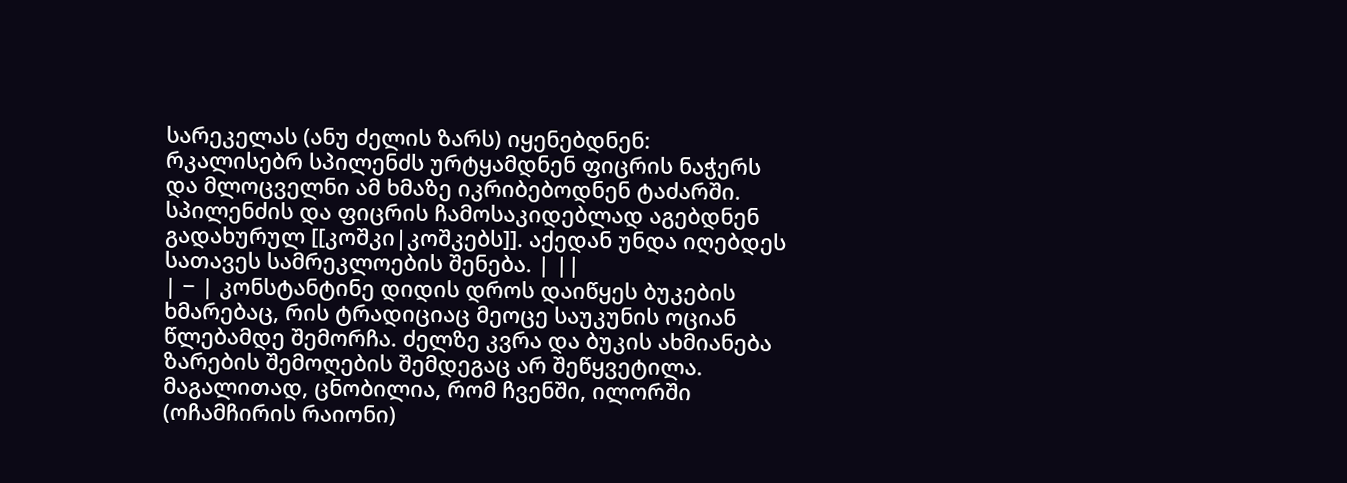სარეკელას (ანუ ძელის ზარს) იყენებდნენ: რკალისებრ სპილენძს ურტყამდნენ ფიცრის ნაჭერს და მლოცველნი ამ ხმაზე იკრიბებოდნენ ტაძარში. სპილენძის და ფიცრის ჩამოსაკიდებლად აგებდნენ გადახურულ [[კოშკი|კოშკებს]]. აქედან უნდა იღებდეს სათავეს სამრეკლოების შენება. | ||
| − | კონსტანტინე დიდის დროს დაიწყეს ბუკების ხმარებაც, რის ტრადიციაც მეოცე საუკუნის ოციან წლებამდე შემორჩა. ძელზე კვრა და ბუკის ახმიანება ზარების შემოღების შემდეგაც არ შეწყვეტილა. მაგალითად, ცნობილია, რომ ჩვენში, ილორში (ოჩამჩირის რაიონი)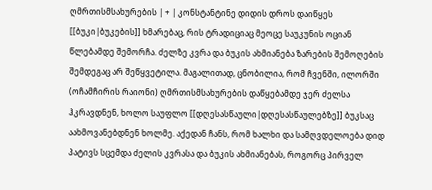ღმრთისმსახურების | + | კონსტანტინე დიდის დროს დაიწყეს [[ბუკი|ბუკების]] ხმარებაც, რის ტრადიციაც მეოცე საუკუნის ოციან წლებამდე შემორჩა. ძელზე კვრა და ბუკის ახმიანება ზარების შემოღების შემდეგაც არ შეწყვეტილა. მაგალითად, ცნობილია, რომ ჩვენში, ილორში (ოჩამჩირის რაიონი) ღმრთისმსახურების დაწყებამდე ჯერ ძელსა ჰკრავდნენ, ხოლო საუფლო [[დღესასწაული|დღესასწაულებზე]] ბუკსაც აახმოვანებდნენ ხოლმე. აქედან ჩანს, რომ ხალხი და სამღვდელოება დიდ პატივს სცემდა ძელის კვრასა და ბუკის ახმიანებას, როგორც პირველ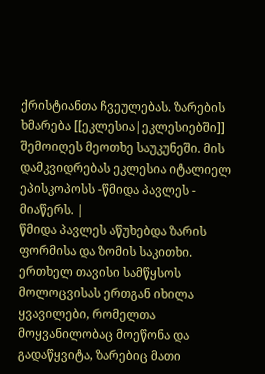ქრისტიანთა ჩვეულებას. ზარების ხმარება [[ეკლესია|ეკლესიებში]] შემოიღეს მეოთხე საუკუნეში. მის დამკვიდრებას ეკლესია იტალიელ ეპისკოპოსს -წმიდა პავლეს - მიაწერს. |
წმიდა პავლეს აწუხებდა ზარის ფორმისა და ზომის საკითხი. ერთხელ თავისი სამწყსოს მოლოცვისას ერთგან იხილა ყვავილები, რომელთა მოყვანილობაც მოეწონა და გადაწყვიტა, ზარებიც მათი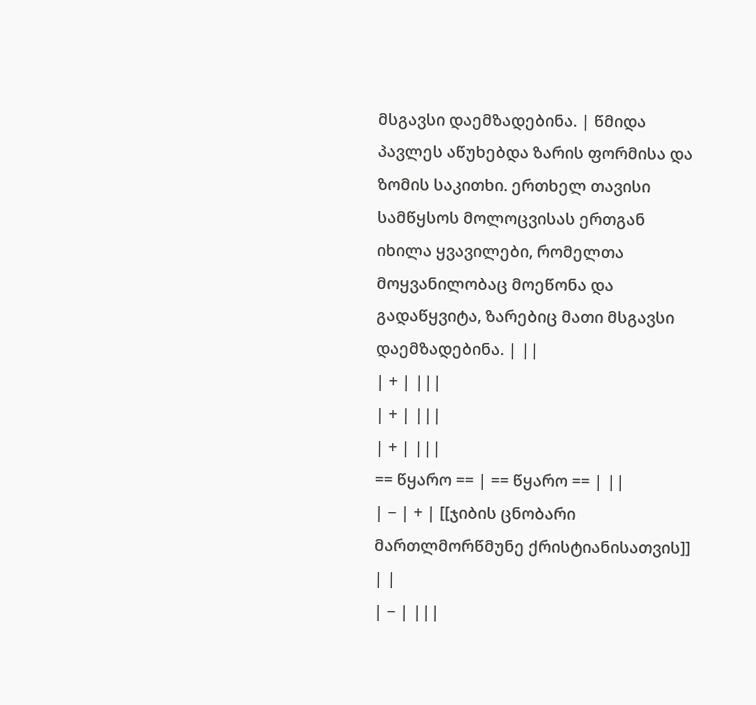მსგავსი დაემზადებინა. | წმიდა პავლეს აწუხებდა ზარის ფორმისა და ზომის საკითხი. ერთხელ თავისი სამწყსოს მოლოცვისას ერთგან იხილა ყვავილები, რომელთა მოყვანილობაც მოეწონა და გადაწყვიტა, ზარებიც მათი მსგავსი დაემზადებინა. | ||
| + | |||
| + | |||
| + | |||
== წყარო == | == წყარო == | ||
| − | + | [[ჯიბის ცნობარი მართლმორწმუნე ქრისტიანისათვის]] | |
| − | |||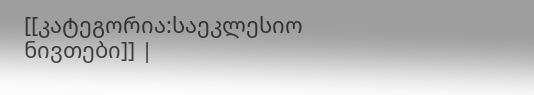[[კატეგორია:საეკლესიო ნივთები]] |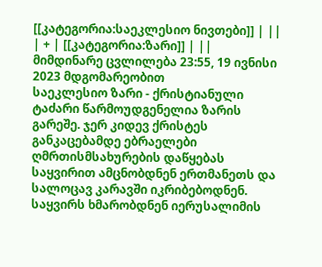[[კატეგორია:საეკლესიო ნივთები]] | ||
| + | [[კატეგორია:ზარი]] | ||
მიმდინარე ცვლილება 23:55, 19 ივნისი 2023 მდგომარეობით
საეკლესიო ზარი - ქრისტიანული ტაძარი წარმოუდგენელია ზარის გარეშე. ჯერ კიდევ ქრისტეს განკაცებამდე ებრაელები ღმრთისმსახურების დაწყებას საყვირით ამცნობდნენ ერთმანეთს და სალოცავ კარავში იკრიბებოდნენ. საყვირს ხმარობდნენ იერუსალიმის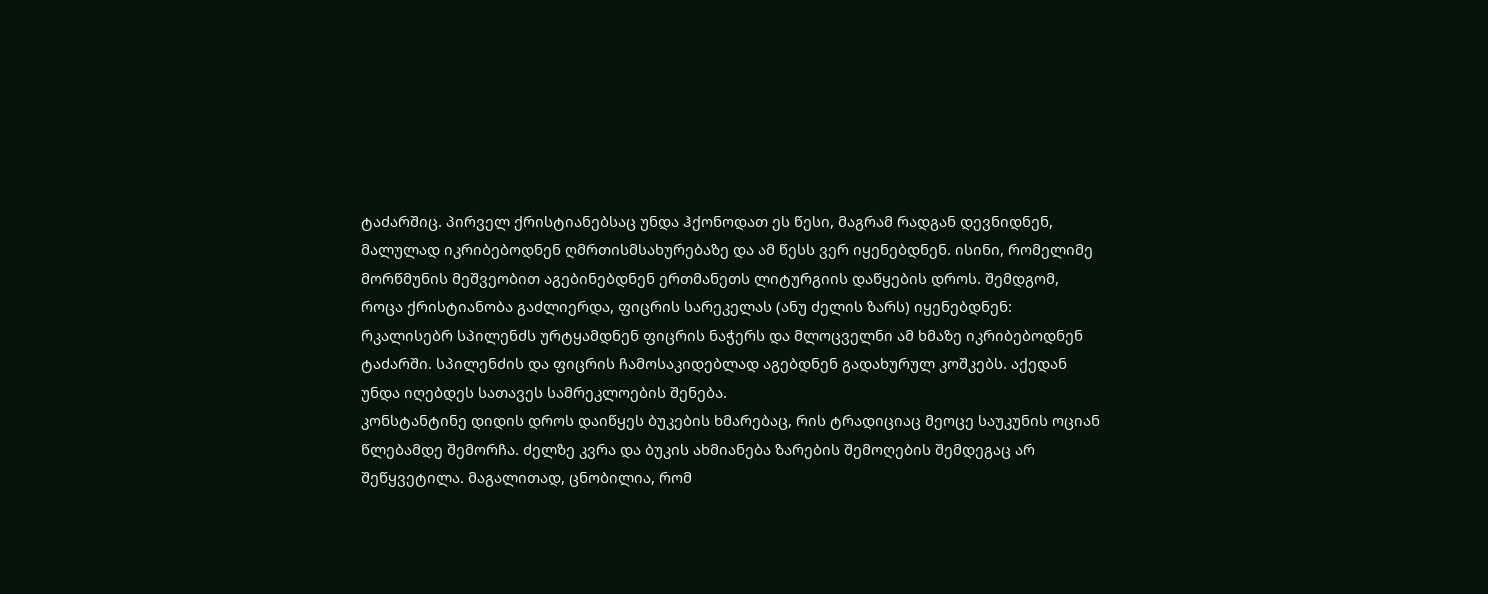ტაძარშიც. პირველ ქრისტიანებსაც უნდა ჰქონოდათ ეს წესი, მაგრამ რადგან დევნიდნენ, მალულად იკრიბებოდნენ ღმრთისმსახურებაზე და ამ წესს ვერ იყენებდნენ. ისინი, რომელიმე მორწმუნის მეშვეობით აგებინებდნენ ერთმანეთს ლიტურგიის დაწყების დროს. შემდგომ, როცა ქრისტიანობა გაძლიერდა, ფიცრის სარეკელას (ანუ ძელის ზარს) იყენებდნენ: რკალისებრ სპილენძს ურტყამდნენ ფიცრის ნაჭერს და მლოცველნი ამ ხმაზე იკრიბებოდნენ ტაძარში. სპილენძის და ფიცრის ჩამოსაკიდებლად აგებდნენ გადახურულ კოშკებს. აქედან უნდა იღებდეს სათავეს სამრეკლოების შენება.
კონსტანტინე დიდის დროს დაიწყეს ბუკების ხმარებაც, რის ტრადიციაც მეოცე საუკუნის ოციან წლებამდე შემორჩა. ძელზე კვრა და ბუკის ახმიანება ზარების შემოღების შემდეგაც არ შეწყვეტილა. მაგალითად, ცნობილია, რომ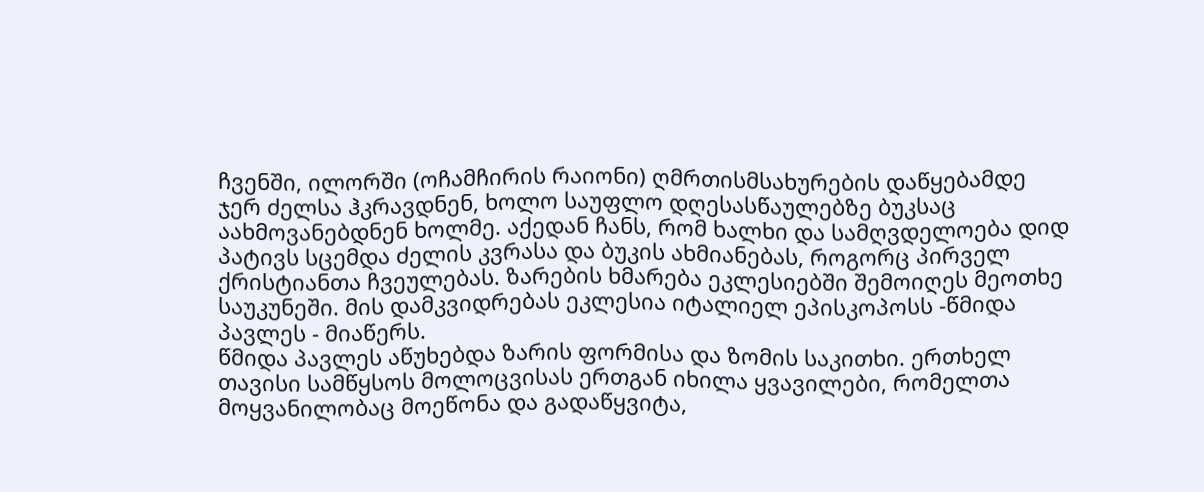ჩვენში, ილორში (ოჩამჩირის რაიონი) ღმრთისმსახურების დაწყებამდე ჯერ ძელსა ჰკრავდნენ, ხოლო საუფლო დღესასწაულებზე ბუკსაც აახმოვანებდნენ ხოლმე. აქედან ჩანს, რომ ხალხი და სამღვდელოება დიდ პატივს სცემდა ძელის კვრასა და ბუკის ახმიანებას, როგორც პირველ ქრისტიანთა ჩვეულებას. ზარების ხმარება ეკლესიებში შემოიღეს მეოთხე საუკუნეში. მის დამკვიდრებას ეკლესია იტალიელ ეპისკოპოსს -წმიდა პავლეს - მიაწერს.
წმიდა პავლეს აწუხებდა ზარის ფორმისა და ზომის საკითხი. ერთხელ თავისი სამწყსოს მოლოცვისას ერთგან იხილა ყვავილები, რომელთა მოყვანილობაც მოეწონა და გადაწყვიტა,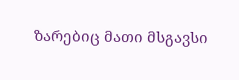ზარებიც მათი მსგავსი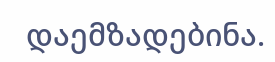დაემზადებინა.